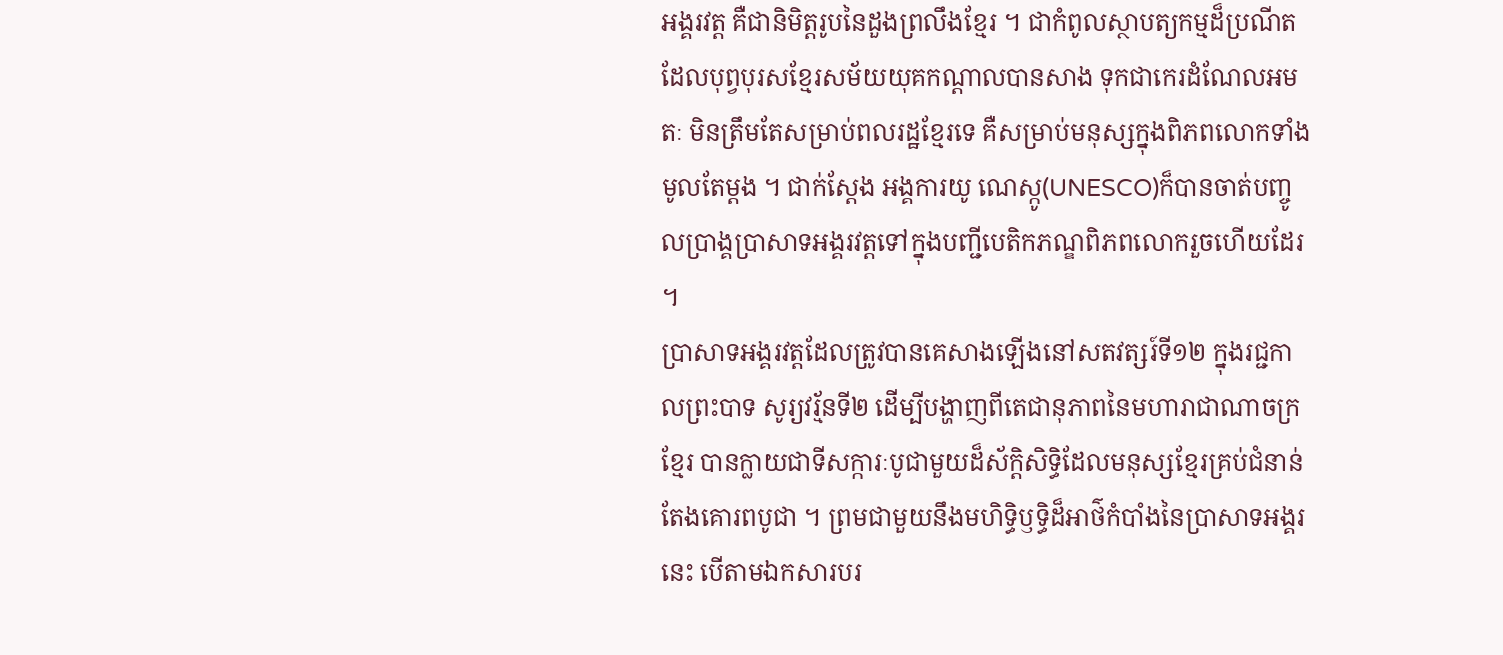អង្គរវត្ដ គឺជានិមិត្ដរូបនៃដួងព្រលឹងខ្មែរ ។ ជាកំពូលស្ថាបត្យកម្មដ៏ប្រណីត ដែលបុព្វបុរសខ្មែរសម័យយុគកណ្ដាលបានសាង ទុកជាកេរដំណែលអមតៈ មិនត្រឹមតែសម្រាប់ពលរដ្ឋខ្មែរទេ គឺសម្រាប់មនុស្សក្នុងពិភពលោកទាំងមូលតែម្ដង ។ ជាក់ស្ដែង អង្គការយូ ណេស្កូ(UNESCO)ក៏បានចាត់បញ្ចូលប្រាង្គប្រាសាទអង្គរវត្ដទៅក្នុងបញ្ជីបេតិកភណ្ឌពិភពលោករួចហើយដែរ ។
ប្រាសាទអង្គរវត្ដដែលត្រូវបានគេសាងឡើងនៅសតវត្សរ៍ទី១២ ក្នុងរជ្ជកាលព្រះបាទ សូរ្យវរ្ម័នទី២ ដើម្បីបង្ហាញពីតេជានុភាពនៃមហារាជាណាចក្រខ្មែរ បានក្លាយជាទីសក្ការៈបូជាមួយដ៏ស័ក្ដិសិទ្ធិដែលមនុស្សខ្មែរគ្រប់ជំនាន់តែងគោរពបូជា ។ ព្រមជាមួយនឹងមហិទ្ធិឫទ្ធិដ៏អាថ៌កំបាំងនៃប្រាសាទអង្គរនេះ បើតាមឯកសារបរ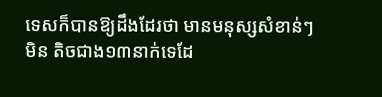ទេសក៏បានឱ្យដឹងដែរថា មានមនុស្សសំខាន់ៗមិន តិចជាង១៣នាក់ទេដែ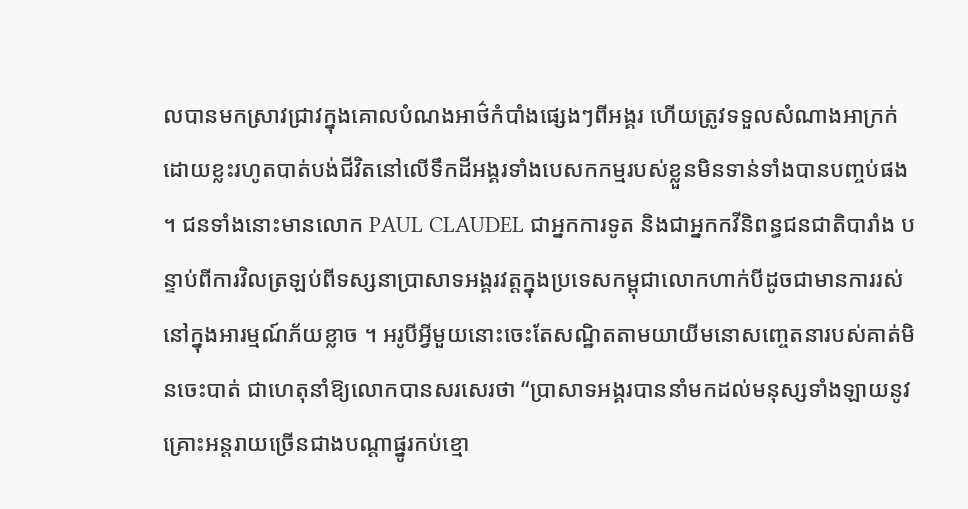លបានមកស្រាវជ្រាវក្នុងគោលបំណងអាថ៌កំបាំងផ្សេងៗពីអង្គរ ហើយត្រូវទទួលសំណាងអាក្រក់ ដោយខ្លះរហូតបាត់បង់ជីវិតនៅលើទឹកដីអង្គរទាំងបេសកកម្មរបស់ខ្លួនមិនទាន់ទាំងបានបញ្ចប់ផង ។ ជនទាំងនោះមានលោក PAUL CLAUDEL ជាអ្នកការទូត និងជាអ្នកកវីនិពន្ធជនជាតិបារាំង បន្ទាប់ពីការវិលត្រឡប់ពីទស្សនាប្រាសាទអង្គរវត្ដក្នុងប្រទេសកម្ពុជាលោកហាក់បីដូចជាមានការរស់នៅក្នុងអារម្មណ៍ភ័យខ្លាច ។ អរូបីអ្វីមួយនោះចេះតែសណ្ឋិតតាមយាយីមនោសញ្ចេតនារបស់គាត់មិនចេះបាត់ ជាហេតុនាំឱ្យលោកបានសរសេរថា “ប្រាសាទអង្គរបាននាំមកដល់មនុស្សទាំងឡាយនូវគ្រោះអន្ដរាយច្រើនជាងបណ្ដាផ្នូរកប់ខ្មោ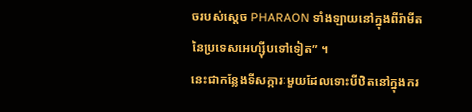ចរបស់ស្ដេច PHARAON ទាំងឡាយនៅក្នុងពីរ៉ាមីតនៃប្រទេសអេហ្ស៊ីបទៅទៀត” ។
នេះជាកន្លែងទីសក្ការៈមួយដែលទោះបីឋិតនៅក្នុងករ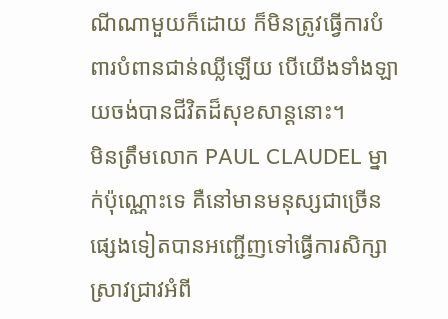ណីណាមួយក៏ដោយ ក៏មិនត្រូវធ្វើការបំពារបំពានជាន់ឈ្លីឡើយ បើយើងទាំងឡាយចង់បានជីវិតដ៏សុខសាន្ដនោះ។
មិនត្រឹមលោក PAUL CLAUDEL ម្នាក់ប៉ុណ្ណោះទេ គឺនៅមានមនុស្សជាច្រើនផ្សេងទៀតបានអញ្ជើញទៅធ្វើការសិក្សាស្រាវជ្រាវអំពី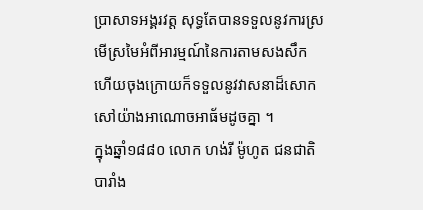ប្រាសាទអង្គរវត្ដ សុទ្ធតែបានទទួលនូវការស្រមើស្រមៃអំពីអារម្មណ៍នៃការតាមសងសឹក ហើយចុងក្រោយក៏ទទួលនូវវាសនាដ៏សោកសៅយ៉ាងអាណោចអាធ័មដូចគ្នា ។
ក្នុងឆ្នាំ១៨៨០ លោក ហង់រី ម៉ូហូត ជនជាតិបារាំង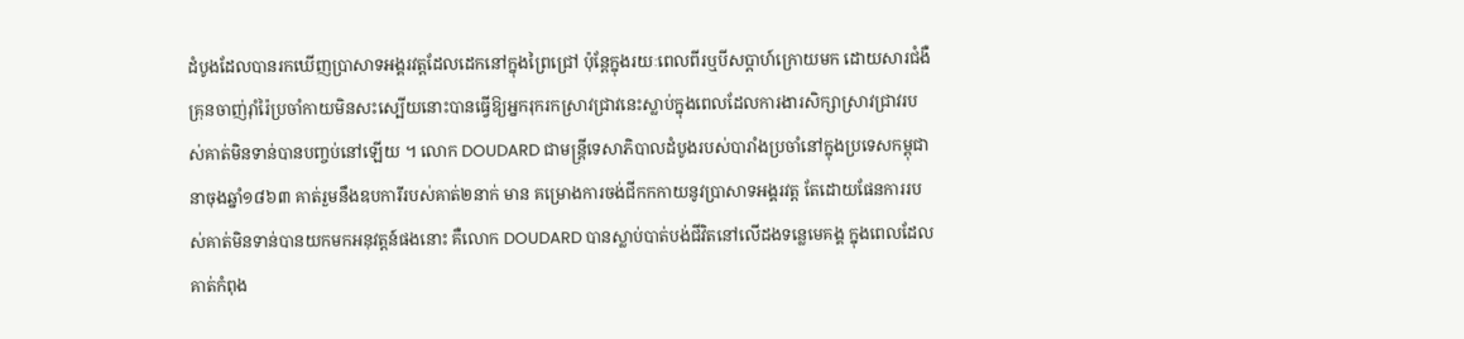ដំបូងដែលបានរកឃើញប្រាសាទអង្គរវត្ដដែលដេកនៅក្នុងព្រៃជ្រៅ ប៉ុន្ដែក្នុងរយៈពេលពីរឬបីសប្ដាហ៍ក្រោយមក ដោយសារជំងឺគ្រុនចាញ់រ៉ាំរ៉ៃប្រចាំកាយមិនសះស្បើយនោះបានធ្វើឱ្យអ្នករុករកស្រាវជ្រាវនេះស្លាប់ក្នុងពេលដែលការងារសិក្សាស្រាវជ្រាវរបស់គាត់មិនទាន់បានបញ្ចប់នៅឡើយ ។ លោក DOUDARD ជាមន្ដ្រីទេសាភិបាលដំបូងរបស់បារាំងប្រចាំនៅក្នុងប្រទេសកម្ពុជា នាចុងឆ្នាំ១៨៦៣ គាត់រួមនឹងឧបការីរបស់គាត់២នាក់ មាន គម្រោងការចង់ជីកកកាយនូវប្រាសាទអង្គរវត្ដ តែដោយផែនការរបស់គាត់មិនទាន់បានយកមកអនុវត្ដន៍ផងនោះ គឺលោក DOUDARD បានស្លាប់បាត់បង់ជីវិតនៅលើដងទន្លេមេគង្គ ក្នុងពេលដែលគាត់កំពុង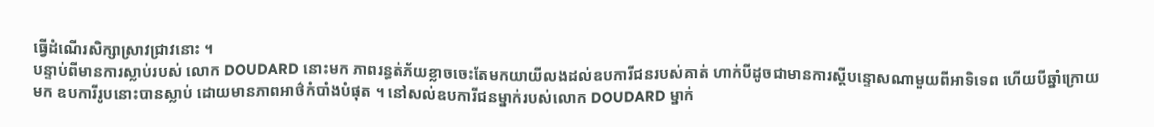ធ្វើដំណើរសិក្សាស្រាវជ្រាវនោះ ។
បន្ទាប់ពីមានការស្លាប់របស់ លោក DOUDARD នោះមក ភាពរន្ធត់ភ័យខ្លាចចេះតែមកយាយីលងដល់ឧបការីជនរបស់គាត់ ហាក់បីដូចជាមានការស្ដីបន្ទោសណាមួយពីអាទិទេព ហើយបីឆ្នាំក្រោយមក ឧបការីរូបនោះបានស្លាប់ ដោយមានភាពអាថ៌កំបាំងបំផុត ។ នៅសល់ឧបការីជនម្នាក់របស់លោក DOUDARD ម្នាក់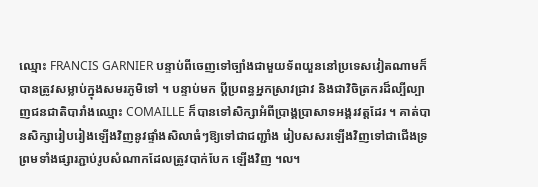ឈ្មោះ FRANCIS GARNIER បន្ទាប់ពីចេញទៅច្បាំងជាមួយទ័ពយួននៅប្រទេសវៀតណាមក៏បានត្រូវសម្លាប់ក្នុងសមរភូមិទៅ ។ បន្ទាប់មក ប្ដីប្រពន្ធអ្នកស្រាវជ្រាវ និងជាវិចិត្រករដ៏ល្បីល្បាញជនជាតិបារាំងឈ្មោះ COMAILLE ក៏បានទៅសិក្សាអំពីប្រាង្គប្រាសាទអង្គរវត្ដដែរ ។ គាត់បានសិក្សារៀបរៀងឡើងវិញនូវផ្ទាំងសិលាធំៗឱ្យទៅជាជញ្ជាំង រៀបសសរឡើងវិញទៅជាជើងទ្រ ព្រមទាំងផ្សារភ្ជាប់រូបសំណាកដែលត្រូវបាក់បែក ឡើងវិញ ។ល។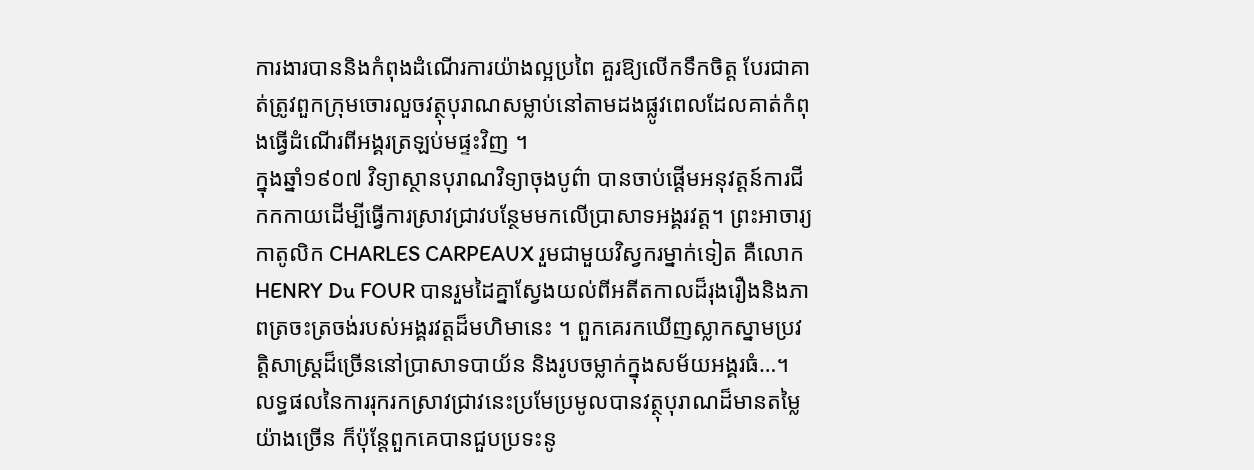ការងារបាននិងកំពុងដំណើរការយ៉ាងល្អប្រពៃ គួរឱ្យលើកទឹកចិត្ដ បែរជាគាត់ត្រូវពួកក្រុមចោរលួចវត្ថុបុរាណសម្លាប់នៅតាមដងផ្លូវពេលដែលគាត់កំពុងធ្វើដំណើរពីអង្គរត្រឡប់មផ្ទះវិញ ។
ក្នុងឆ្នាំ១៩០៧ វិទ្យាស្ថានបុរាណវិទ្យាចុងបូព៌ា បានចាប់ផ្ដើមអនុវត្ដន៍ការជីកកកាយដើម្បីធ្វើការស្រាវជ្រាវបន្ថែមមកលើប្រាសាទអង្គរវត្ដ។ ព្រះអាចារ្យកាតូលិក CHARLES CARPEAUX រួមជាមួយវិស្វករម្នាក់ទៀត គឺលោក HENRY Du FOUR បានរួមដៃគ្នាស្វែងយល់ពីអតីតកាលដ៏រុងរឿងនិងភាពត្រចះត្រចង់របស់អង្គរវត្ដដ៏មហិមានេះ ។ ពួកគេរកឃើញស្លាកស្នាមប្រវត្ដិសាស្ដ្រដ៏ច្រើននៅប្រាសាទបាយ័ន និងរូបចម្លាក់ក្នុងសម័យអង្គរធំ…។ លទ្ធផលនៃការរុករកស្រាវជ្រាវនេះប្រមែប្រមូលបានវត្ថុបុរាណដ៏មានតម្លៃយ៉ាងច្រើន ក៏ប៉ុន្ដែពួកគេបានជួបប្រទះនូ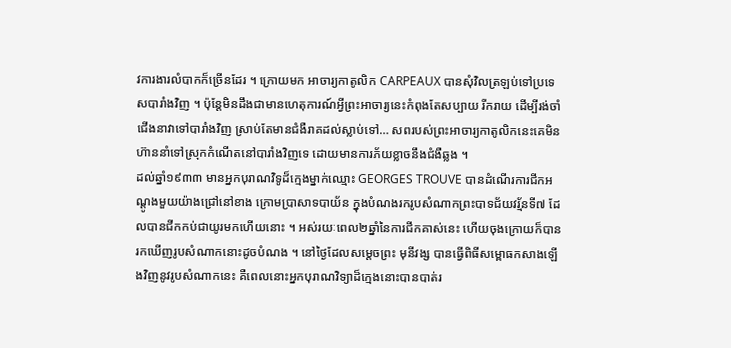វការងារលំបាកក៏ច្រើនដែរ ។ ក្រោយមក អាចារ្យកាតូលិក CARPEAUX បានសុំវិលត្រឡប់ទៅប្រទេសបារាំងវិញ ។ ប៉ុន្ដែមិនដឹងជាមានហេតុការណ៍អ្វីព្រះអាចារ្យនេះកំពុងតែសប្បាយ រីករាយ ដើម្បីរង់ចាំជើងនាវាទៅបារាំងវិញ ស្រាប់តែមានជំងឺរាគដល់ស្លាប់ទៅ… សពរបស់ព្រះអាចារ្យកាតូលិកនេះគេមិនហ៊ាននាំទៅស្រុកកំណើតនៅបារាំងវិញទេ ដោយមានការភ័យខ្លាចនឹងជំងឺឆ្លង ។
ដល់ឆ្នាំ១៩៣៣ មានអ្នកបុរាណវិទូដ៏ក្មេងម្នាក់ឈ្មោះ GEORGES TROUVE បានដំណើរការជីកអណ្ដូងមួយយ៉ាងជ្រៅនៅខាង ក្រោមប្រាសាទបាយ័ន ក្នុងបំណងរករូបសំណាកព្រះបាទជ័យវរ្ម័នទី៧ ដែលបានជីកកប់ជាយូរមកហើយនោះ ។ អស់រយៈពេល២ឆ្នាំនៃការជីកគាស់នេះ ហើយចុងក្រោយក៏បានរកឃើញរូបសំណាកនោះដូចបំណង ។ នៅថ្ងៃដែលសម្ដេចព្រះ មុនីវង្ស បានធ្វើពិធីសម្ពោធកសាងឡើងវិញនូវរូបសំណាកនេះ គឺពេលនោះអ្នកបុរាណវិទ្យាដ៏ក្មេងនោះបានបាត់រ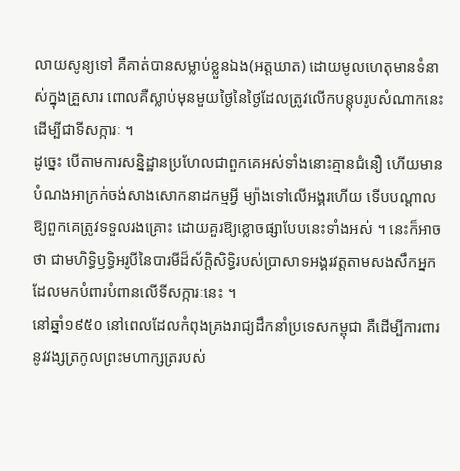លាយសូន្យទៅ គឺគាត់បានសម្លាប់ខ្លួនឯង(អត្ដឃាត) ដោយមូលហេតុមានទំនាស់ក្នុងគ្រួសារ ពោលគឺស្លាប់មុនមួយថ្ងៃនៃថ្ងៃដែលត្រូវលើកបន្ដុបរូបសំណាកនេះដើម្បីជាទីសក្ការៈ ។
ដូច្នេះ បើតាមការសន្និដ្ឋានប្រហែលជាពួកគេអស់ទាំងនោះគ្មានជំនឿ ហើយមានបំណងអាក្រក់ចង់សាងសោកនាដកម្មអ្វី ម្យ៉ាងទៅលើអង្គរហើយ ទើបបណ្ដាលឱ្យពួកគេត្រូវទទួលរងគ្រោះ ដោយគួរឱ្យខ្លោចផ្សាបែបនេះទាំងអស់ ។ នេះក៏អាចថា ជាមហិទ្ធិឫទ្ធិអរូបីនៃបារមីដ៏ស័ក្ដិសិទ្ធិរបស់ប្រាសាទអង្គរវត្ដតាមសងសឹកអ្នកដែលមកបំពារបំពានលើទីសក្ការៈនេះ ។
នៅឆ្នាំ១៩៥០ នៅពេលដែលកំពុងគ្រងរាជ្យដឹកនាំប្រទេសកម្ពុជា គឺដើម្បីការពារនូវវង្សត្រកូលព្រះមហាក្សត្ររបស់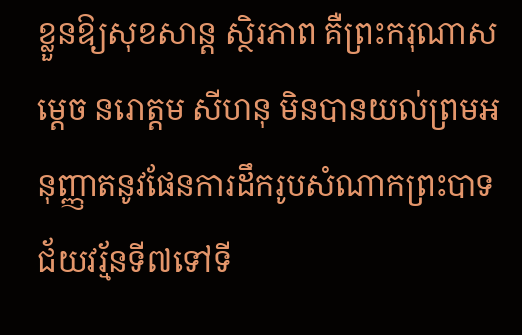ខ្លួនឱ្យសុខសាន្ដ ស្ថិរភាព គឺព្រះករុណាសម្ដេច នរោត្ដម សីហនុ មិនបានយល់ព្រមអនុញ្ញាតនូវផែនការដឹករូបសំណាកព្រះបាទ ជ័យវរ្ម័នទី៧ទៅទី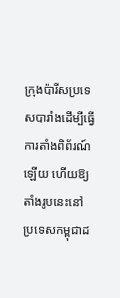ក្រុងប៉ារីសប្រទេសបារាំងដើម្បីធ្វើការតាំងពិព័រណ៍ឡើយ ហើយឱ្យតាំងរូបនេះនៅប្រទេសកម្ពុជាដ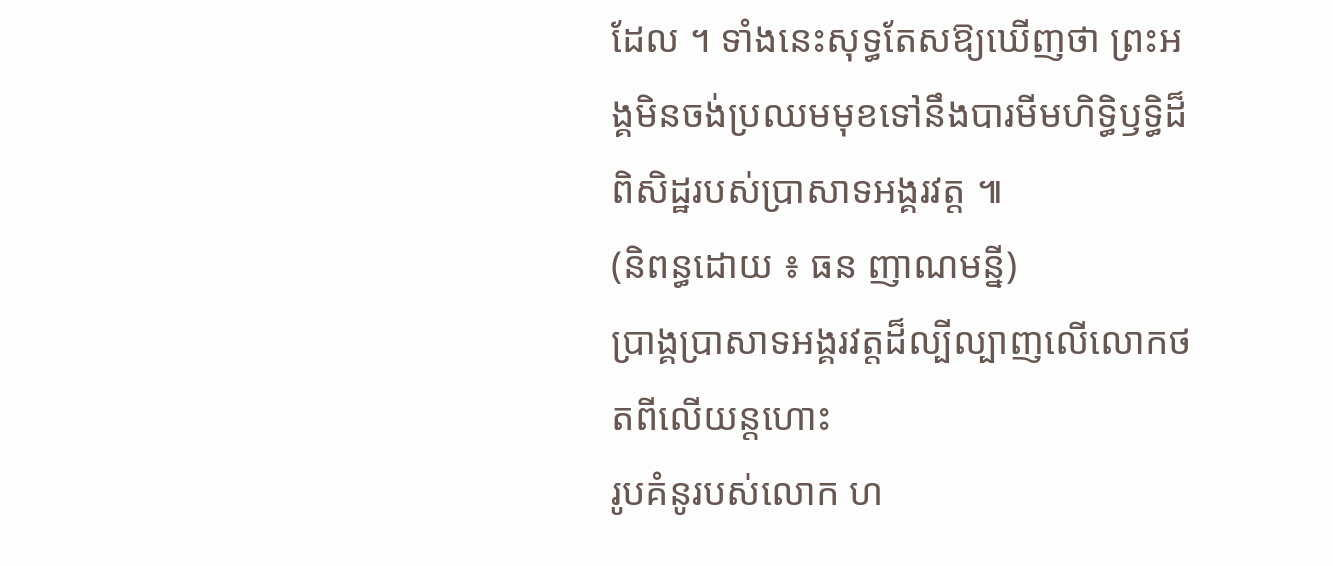ដែល ។ ទាំងនេះសុទ្ធតែសឱ្យឃើញថា ព្រះអង្គមិនចង់ប្រឈមមុខទៅនឹងបារមីមហិទ្ធិឫទ្ធិដ៏ពិសិដ្ឋរបស់ប្រាសាទអង្គរវត្ដ ៕
(និពន្ធដោយ ៖ ធន ញាណមន្នី)
ប្រាង្គប្រាសាទអង្គរវត្តដ៏ល្បីល្បាញលើលោកថតពីលើយន្តហោះ
រូបគំនូរបស់លោក ហ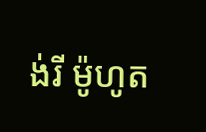ង់រី ម៉ូហូត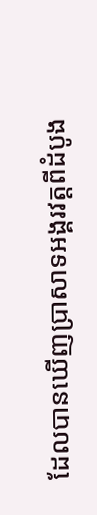ដែលបានឃើញប្រាសាទអង្គរវត្តពីដំបូង